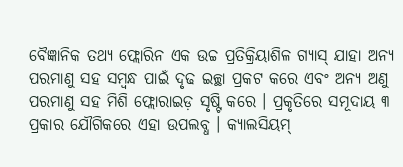ବୈଜ୍ଞାନିକ ତଥ୍ୟ ଫ୍ଲୋରିନ ଏକ ଉଚ୍ଚ ପ୍ରତିକ୍ରିୟାଶିଳ ଗ୍ୟାସ୍ ଯାହା ଅନ୍ୟ ପରମାଣୁ ସହ ସମ୍ବନ୍ଧ ପାଇଁ ଦୃଢ ଇଚ୍ଛା ପ୍ରକଟ କରେ ଏବଂ ଅନ୍ୟ ଅଣୁ ପରମାଣୁ ସହ ମିଶି ଫ୍ଲୋରାଇଡ଼ ସୃଷ୍ଟି କରେ । ପ୍ରକୃତିରେ ସମୂଦାୟ ୩ ପ୍ରକାର ଯୌଗିକରେ ଏହା ଉପଲବ୍ଧ । କ୍ୟାଲସିୟମ୍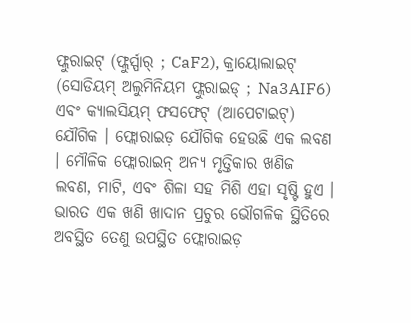ଫ୍ଲୁରାଇଟ୍ (ଫ୍ଲୁର୍ସ୍ପାର୍ ; CaF2), କ୍ରାୟୋଲାଇଟ୍ (ସୋଡିୟମ୍ ଅଲୁମିନିୟମ ଫ୍ଲୁରାଇଡ୍ ; Na3AIF6) ଏବଂ କ୍ୟାଲସିୟମ୍ ଫସଫେଟ୍ (ଆପେଟାଇଟ୍) ଯୌଗିକ । ଫ୍ଲୋରାଇଡ଼ ଯୌଗିକ ହେଉଛି ଏକ ଲବଣ । ମୌଳିକ ଫ୍ଲୋରାଇନ୍ ଅନ୍ୟ ମୃତ୍ତିକାର ଖଣିଜ ଲବଣ, ମାଟି, ଏବଂ ଶିଳା ସହ ମିଶି ଏହା ସୃଷ୍ଟି ହୁଏ । ଭାରତ ଏକ ଖଣି ଖାଦାନ ପ୍ରଚୁର ଭୌଗଳିକ ସ୍ଥିତିରେ ଅବସ୍ଥିତ ତେଣୁ ଉପସ୍ଥିତ ଫ୍ଲୋରାଇଡ଼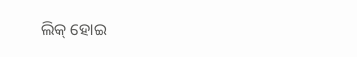ଲିକ୍ ହୋଇ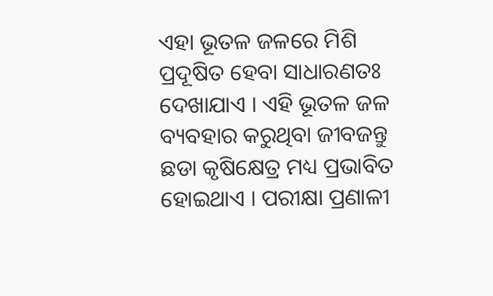ଏହା ଭୂତଳ ଜଳରେ ମିଶି ପ୍ରଦୂଷିତ ହେବା ସାଧାରଣତଃ ଦେଖାଯାଏ । ଏହି ଭୂତଳ ଜଳ ବ୍ୟବହାର କରୁଥିବା ଜୀବଜନ୍ତୁ ଛଡା କୃଷିକ୍ଷେତ୍ର ମଧ୍ୟ ପ୍ରଭାବିତ ହୋଇଥାଏ । ପରୀକ୍ଷା ପ୍ରଣାଳୀ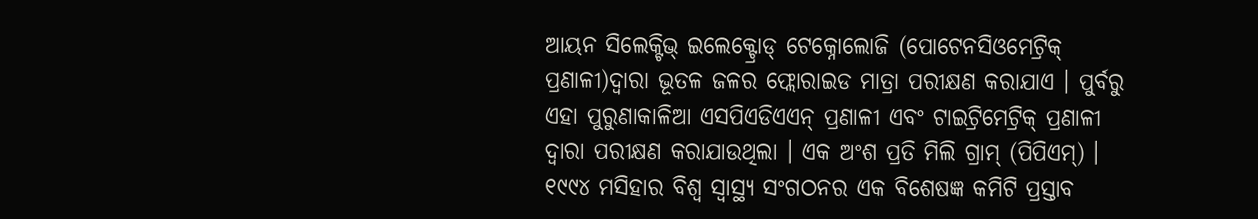ଆୟନ ସିଲେକ୍ଟିଭ୍ ଇଲେକ୍ଟ୍ରୋଡ୍ ଟେକ୍ନୋଲୋଜି (ପୋଟେନସିଓମେଟ୍ରିକ୍ ପ୍ରଣାଳୀ)ଦ୍ଵାରା ଭୂତଳ ଜଳର ଫ୍ଲୋରାଇଡ ମାତ୍ରା ପରୀକ୍ଷଣ କରାଯାଏ । ପୁର୍ବରୁ ଏହା ପୁରୁଣାକାଳିଆ ଏସପିଏଡିଏଏନ୍ ପ୍ରଣାଳୀ ଏବଂ ଟାଇଟ୍ରିମେଟ୍ରିକ୍ ପ୍ରଣାଳୀ ଦ୍ଵାରା ପରୀକ୍ଷଣ କରାଯାଉଥିଲା । ଏକ ଅଂଶ ପ୍ରତି ମିଲି ଗ୍ରାମ୍ (ପିପିଏମ୍) । ୧୯୯୪ ମସିହାର ବିଶ୍ୱ ସ୍ୱାସ୍ଥ୍ୟ ସଂଗଠନର ଏକ ବିଶେଷଜ୍ଞ କମିଟି ପ୍ରସ୍ତାବ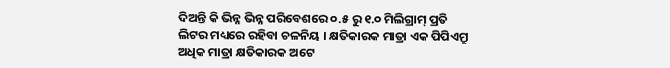ଦିଅନ୍ତି କି ଭିନ୍ନ ଭିନ୍ନ ପରିବେଶରେ ୦.୫ ରୁ ୧.୦ ମିଲିଗ୍ରାମ୍ ପ୍ରତି ଲିଟର ମଧ୍ୟରେ ରହିବା ଚଳନିୟ । କ୍ଷତିକାରକ ମାତ୍ରା ଏକ ପିପିଏମ୍ରୁ ଅଧିକ ମାତ୍ରା କ୍ଷତିକାରକ ଅଟେ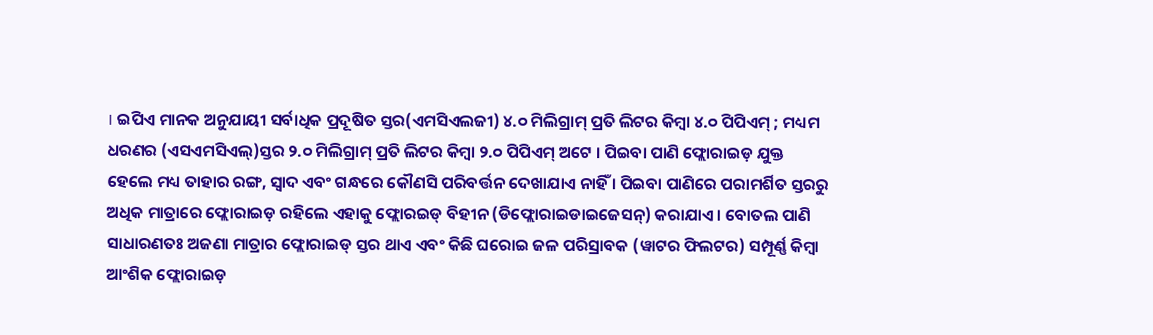। ଇପିଏ ମାନକ ଅନୁଯାୟୀ ସର୍ବାଧିକ ପ୍ରଦୂଷିତ ସ୍ତର(ଏମସିଏଲଜୀ) ୪.୦ ମିଲିଗ୍ରାମ୍ ପ୍ରତି ଲିଟର କିମ୍ବା ୪.୦ ପିପିଏମ୍ ; ମଧ୍ୟମ ଧରଣର (ଏସଏମସିଏଲ୍)ସ୍ତର ୨.୦ ମିଲିଗ୍ରାମ୍ ପ୍ରତି ଲିଟର କିମ୍ବା ୨.୦ ପିପିଏମ୍ ଅଟେ । ପିଇବା ପାଣି ଫ୍ଲୋରାଇଡ଼ ଯୁକ୍ତ ହେଲେ ମଧ୍ୟ ତାହାର ରଙ୍ଗ, ସ୍ଵାଦ ଏବଂ ଗନ୍ଧରେ କୌଣସି ପରିବର୍ତ୍ତନ ଦେଖାଯାଏ ନାହିଁ । ପିଇବା ପାଣିରେ ପରାମର୍ଶିତ ସ୍ତରରୁ ଅଧିକ ମାତ୍ରାରେ ଫ୍ଲୋରାଇଡ଼ ରହିଲେ ଏହାକୁ ଫ୍ଲୋରଇଡ୍ ବିହୀନ (ଡିଫ୍ଲୋରାଇଡାଇଜେସନ୍) କରାଯାଏ । ବୋତଲ ପାଣି ସାଧାରଣତଃ ଅଜଣା ମାତ୍ରାର ଫ୍ଲୋରାଇଡ୍ ସ୍ତର ଥାଏ ଏବଂ କିଛି ଘରୋଇ ଜଳ ପରିସ୍ରାବକ (ୱାଟର ଫିଲଟର) ସମ୍ପୂର୍ଣ୍ଣ କିମ୍ବା ଆଂଶିକ ଫ୍ଲୋରାଇଡ଼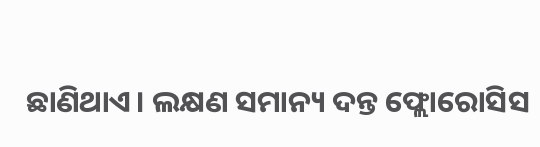ଛାଣିଥାଏ। ଲକ୍ଷଣ ସମାନ୍ୟ ଦନ୍ତ ଫ୍ଲୋରୋସିସ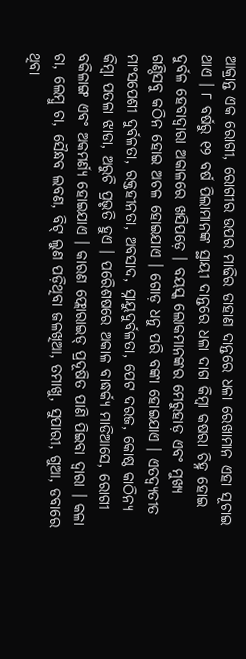ଆକ୍ରାନ୍ତ ଏକ ରୋଗୀ, ରୋଗୀର ଉପର ମାଢିର ଡାହାଣ ଦାନ୍ତରେ ଧଳା ରେଖାମାନ ଏହା ସୂଚାଇ ଥାଏ । ୮ ବର୍ଷରୁ ୧୨ ବର୍ଷ ପିଲାମାନଙ୍କ ସ୍ଥାୟୀ ଦାନ୍ତରେ ଧଳା ଦାଗ କିମ୍ବା କଷରା ଚିହ୍ନ ହୋଇ ଦୁର୍ବଳ ହେବାଦ୍ୱାରା ଅକାଳରେ ଖସିପଡ଼େ । ବୟସ୍କ ଲୋକମାନଙ୍କର ମେରୁହାଡ଼ ଏବଂ ମୁଖ୍ୟ ଗଣ୍ଠିସବୁ କଠିନ ହୋଇ ଅଚଳ ହୋଇଯାଏ । ଗୋଡ଼ ଧନୁ ପରି ବଙ୍କା ହୋଇଯାଏ । ଏତଦ୍ବ୍ୟତୀତ ମାଂସପେଶୀ ଦୁର୍ବଳତା, ରକ୍ତହୀନତା, ଅବସାଦ, ସ୍ନାୟୁଦୁର୍ବଳତା, ପେଟ ଦରଜ, କୋଷ୍ଠ କାଠିନ୍ୟ କିମ୍ବା ପତଳା ଝାଡା, ଅରୁଚି ପ୍ରଭୃତି ହୁଏ । ପରେିଶଷରେ ଅକାଳ ବାଦ୍ଧର୍କ୍ୟ ମାଡିଆସେ, ରୋଗୀ ବକିଳାଙ୍ଗ ଏବଂ ଅକମର୍ଣ୍ୟ ହୋଇଯାଏ । କାରଣ ଫ୍ଲୋରାଇଡ୍ ପ୍ରଦୂଷିତ ପାଣି ପିଇବା ଦ୍ୱାରା । କଳା ଚା, ଲେମ୍ବୁ ଚା, ସୈନ୍ଧବ ଲବଣ, ବିଟ୍ ଲୁଣ ପଡ଼ିଥିବା ଜଳଖିଆ, ତମାଖୁ, ସୁପାରୀ, ଗୁଆ, ଡବାରେ ଥିବା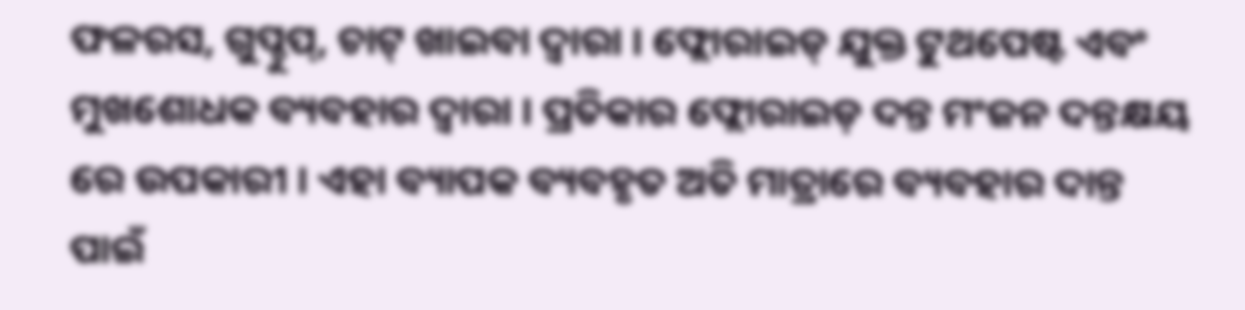ଫଳରସ, ଗୁପ୍ଚୁପ୍, ଚାଟ୍ ଖାଇବା ଦ୍ୱାରା । ଫ୍ଲୋରାଇଡ୍ ଯୁକ୍ତ ଟୁଥପେଷ୍ଟ ଏବଂ ମୁଖଶୋଧକ ବ୍ୟବହାର ଦ୍ୱାରା । ପ୍ରତିକାର ଫ୍ଲୋରାଇଡ଼ ଦନ୍ତ ମଂଜନ ଦନ୍ତକ୍ଷୟ ରେ ଉପକାରୀ । ଏହା ବ୍ୟାପକ ବ୍ୟବହୃତ ଅତି ମାତ୍ରାରେ ବ୍ୟବହାର ଦାନ୍ତ ପାଇଁ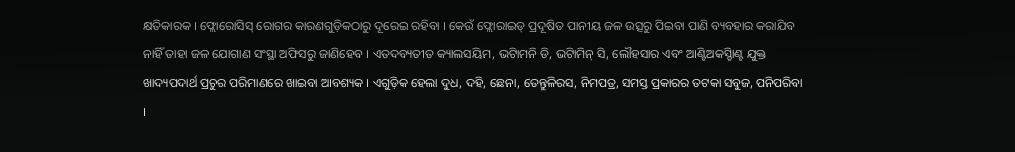କ୍ଷତିକାରକ । ଫ୍ଲୋରୋସିସ୍ ରୋଗର କାରଣଗୁଡ଼ିକଠାରୁ ଦୂରେଇ ରହିବା । କେଉଁ ଫ୍ଲୋରାଇଡ୍ ପ୍ରଦୂଷିତ ପାନୀୟ ଜଳ ଉତ୍ସରୁ ପିଇବା ପାଣି ବ୍ୟବହାର କରାଯିବ ନାହିଁ ତାହା ଜଳ ଯୋଗାଣ ସଂସ୍ଥା ଅଫିସରୁ ଜାଣିହେବ । ଏତଦବ୍ୟତୀତ କ୍ୟାଲସୟିମ, ଭଟିାମନି ଡି, ଭଟିାମିନ୍ ସି, ଲୌହସାର ଏବଂ ଆଣ୍ଟିଅକସ୍ଡିାଣ୍ଟ ଯୁକ୍ତ ଖାଦ୍ୟପଦାର୍ଥ ପ୍ରଚୁର ପରିମାଣରେ ଖାଇବା ଆବଶ୍ୟକ । ଏଗୁଡ଼ିକ ହେଲା ଦୁଧ, ଦହି, ଛେନା, ତେନ୍ତୁଳିରସ, ନିମପତ୍ର, ସମସ୍ତ ପ୍ରକାରର ତଟକା ସବୁଜ, ପନିପରିବା ।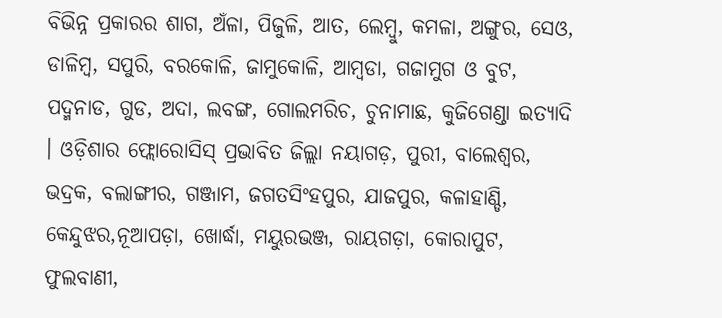ବିଭିନ୍ନ ପ୍ରକାରର ଶାଗ, ଅଁଳା, ପିଜୁଳି, ଆତ, ଲେମ୍ବୁ, କମଳା, ଅଙ୍ଗୁର, ସେଓ, ଡାଳିମ୍ବ, ସପୁରି, ବରକୋଳି, ଜାମୁକୋଳି, ଆମ୍ବଡା, ଗଜାମୁଗ ଓ ବୁଟ, ପଦ୍ମନାଡ, ଗୁଡ, ଅଦା, ଲବଙ୍ଗ, ଗୋଲମରିଚ, ଚୁନାମାଛ, କୁଜିଗେଣ୍ଡା ଇତ୍ୟାଦି । ଓଡ଼ିଶାର ଫ୍ଲୋରୋସିସ୍ ପ୍ରଭାବିତ ଜିଲ୍ଲା ନୟାଗଡ଼, ପୁରୀ, ବାଲେଶ୍ୱର, ଭଦ୍ରକ, ବଲାଙ୍ଗୀର, ଗଞ୍ଜାମ, ଜଗତସିଂହପୁର, ଯାଜପୁର, କଳାହାଣ୍ଡି, କେନ୍ଦୁଝର,ନୂଆପଡ଼ା, ଖୋର୍ଦ୍ଧା, ମୟୁରଭଞ୍ଜ, ରାୟଗଡ଼ା, କୋରାପୁଟ, ଫୁଲବାଣୀ,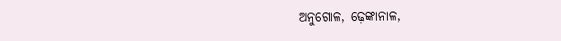ଅନୁଗୋଳ, ଢ଼େଙ୍କାନାଳ,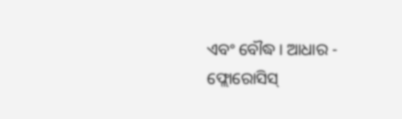ଏବଂ ବୌଦ୍ଧ । ଆଧାର - ଫ୍ଲୋରୋସିସ୍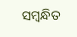ସମ୍ବନ୍ଧିତ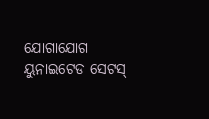ଯୋଗାଯୋଗ ୟୁନାଇଟେଡ ସେଟସ୍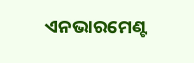ଏନଭାରମେଣ୍ଟ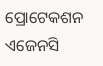ପ୍ରୋଟେକଶନ ଏଜେନସି